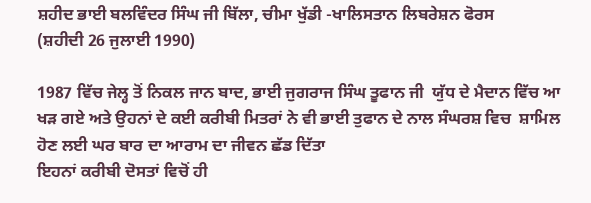ਸ਼ਹੀਦ ਭਾਈ ਬਲਵਿੰਦਰ ਸਿੰਘ ਜੀ ਬਿੱਲਾ, ਚੀਮਾ ਖੁੱਡੀ -ਖਾਲਿਸਤਾਨ ਲਿਬਰੇਸ਼ਨ ਫੋਰਸ
(ਸ਼ਹੀਦੀ 26 ਜੁਲਾਈ 1990)

1987 ਵਿੱਚ ਜੇਲ੍ਹ ਤੋਂ ਨਿਕਲ ਜਾਨ ਬਾਦ, ਭਾਈ ਜੁਗਰਾਜ ਸਿੰਘ ਤੂਫਾਨ ਜੀ  ਯੁੱਧ ਦੇ ਮੈਦਾਨ ਵਿੱਚ ਆ ਖੜ ਗਏ ਅਤੇ ਉਹਨਾਂ ਦੇ ਕਈ ਕਰੀਬੀ ਮਿਤਰਾਂ ਨੇ ਵੀ ਭਾਈ ਤੁਫਾਨ ਦੇ ਨਾਲ ਸੰਘਰਸ਼ ਵਿਚ  ਸ਼ਾਮਿਲ ਹੋਣ ਲਈ ਘਰ ਬਾਰ ਦਾ ਆਰਾਮ ਦਾ ਜੀਵਨ ਛੱਡ ਦਿੱਤਾ
ਇਹਨਾਂ ਕਰੀਬੀ ਦੋਸਤਾਂ ਵਿਚੋਂ ਹੀ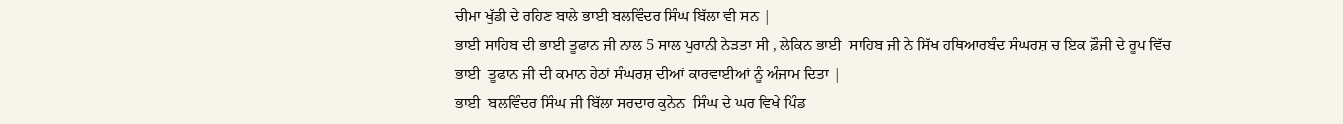ਚੀਮਾ ਖੁੱਡੀ ਦੇ ਰਹਿਣ ਬਾਲੇ ਭਾਈ ਬਲਵਿੰਦਰ ਸਿੰਘ ਬਿੱਲਾ ਵੀ ਸਨ |
ਭਾਈ ਸਾਹਿਬ ਦੀ ਭਾਈ ਤੂਫਾਨ ਜੀ ਨਾਲ 5 ਸਾਲ ਪੁਰਾਨੀ ਨੇੜਤਾ ਸੀ , ਲੇਕਿਨ ਭਾਈ  ਸਾਹਿਬ ਜੀ ਨੇ ਸਿੱਖ ਹਥਿਆਰਬੰਦ ਸੰਘਰਸ਼ ਚ ਇਕ ਫ਼ੌਜੀ ਦੇ ਰੂਪ ਵਿੱਚ ਭਾਈ  ਤੂਫਾਨ ਜੀ ਦੀ ਕਮਾਨ ਹੇਠਾਂ ਸੰਘਰਸ਼ ਦੀਆਂ ਕਾਰਵਾਈਆਂ ਨੂੰ ਅੰਜਾਮ ਦਿਤਾ |
ਭਾਈ  ਬਲਵਿੰਦਰ ਸਿੰਘ ਜੀ ਬਿੱਲਾ ਸਰਦਾਰ ਕੁਨੇਨ  ਸਿੰਘ ਦੇ ਘਰ ਵਿਖੇ ਪਿੰਡ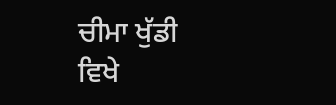ਚੀਮਾ ਖੁੱਡੀ   ਵਿਖੇ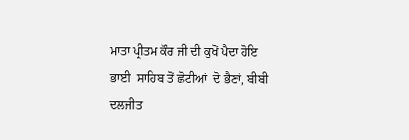ਮਾਤਾ ਪ੍ਰੀਤਮ ਕੌਰ ਜੀ ਦੀ ਕੁਖੋਂ ਪੈਦਾ ਹੋਇ
ਭਾਈ  ਸਾਹਿਬ ਤੋਂ ਛੋਟੀਆਂ  ਦੋ ਭੈਣਾਂ, ਬੀਬੀ ਦਲਜੀਤ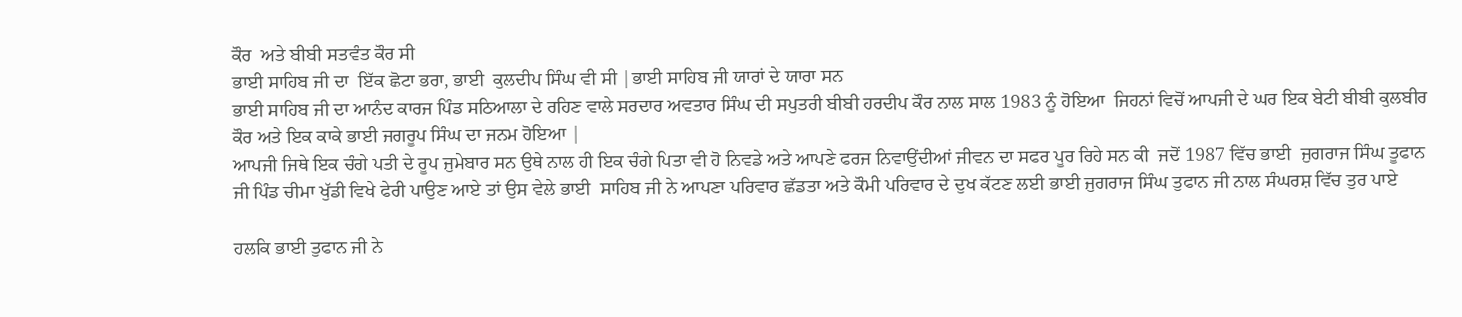ਕੌਰ  ਅਤੇ ਬੀਬੀ ਸਤਵੰਤ ਕੌਰ ਸੀ
ਭਾਈ ਸਾਹਿਬ ਜੀ ਦਾ  ਇੱਕ ਛੋਟਾ ਭਰਾ, ਭਾਈ  ਕੁਲਦੀਪ ਸਿੰਘ ਵੀ ਸੀ |ਭਾਈ ਸਾਹਿਬ ਜੀ ਯਾਰਾਂ ਦੇ ਯਾਰਾ ਸਨ
ਭਾਈ ਸਾਹਿਬ ਜੀ ਦਾ ਆਨੰਦ ਕਾਰਜ ਪਿੰਡ ਸਠਿਆਲਾ ਦੇ ਰਹਿਣ ਵਾਲੇ ਸਰਦਾਰ ਅਵਤਾਰ ਸਿੰਘ ਦੀ ਸਪੁਤਰੀ ਬੀਬੀ ਹਰਦੀਪ ਕੌਰ ਨਾਲ ਸਾਲ 1983 ਨੂੰ ਹੋਇਆ  ਜਿਹਨਾਂ ਵਿਚੋਂ ਆਪਜੀ ਦੇ ਘਰ ਇਕ ਬੇਟੀ ਬੀਬੀ ਕੁਲਬੀਰ ਕੌਰ ਅਤੇ ਇਕ ਕਾਕੇ ਭਾਈ ਜਗਰੂਪ ਸਿੰਘ ਦਾ ਜਨਮ ਹੋਇਆ |
ਆਪਜੀ ਜਿਥੇ ਇਕ ਚੰਗੇ ਪਤੀ ਦੇ ਰੂਪ ਜੁਮੇਬਾਰ ਸਨ ਉਥੇ ਨਾਲ ਹੀ ਇਕ ਚੰਗੇ ਪਿਤਾ ਵੀ ਹੋ ਨਿਵਡੇ ਅਤੇ ਆਪਣੇ ਫਰਜ ਨਿਵਾਉਂਦੀਆਂ ਜੀਵਨ ਦਾ ਸਫਰ ਪੂਰ ਰਿਹੇ ਸਨ ਕੀ  ਜਦੋਂ 1987 ਵਿੱਚ ਭਾਈ  ਜੁਗਰਾਜ ਸਿੰਘ ਤੂਫਾਨ ਜੀ ਪਿੰਡ ਚੀਮਾ ਖੁੱਡੀ ਵਿਖੇ ਫੇਰੀ ਪਾਉਣ ਆਏ ਤਾਂ ਉਸ ਵੇਲੇ ਭਾਈ  ਸਾਹਿਬ ਜੀ ਨੇ ਆਪਣਾ ਪਰਿਵਾਰ ਛੱਡਤਾ ਅਤੇ ਕੌਮੀ ਪਰਿਵਾਰ ਦੇ ਦੁਖ ਕੱਟਣ ਲਈ ਭਾਈ ਜੁਗਰਾਜ ਸਿੰਘ ਤੁਫਾਨ ਜੀ ਨਾਲ ਸੰਘਰਸ਼ ਵਿੱਚ ਤੁਰ ਪਾਏ

ਹਲਕਿ ਭਾਈ ਤੁਫਾਨ ਜੀ ਨੇ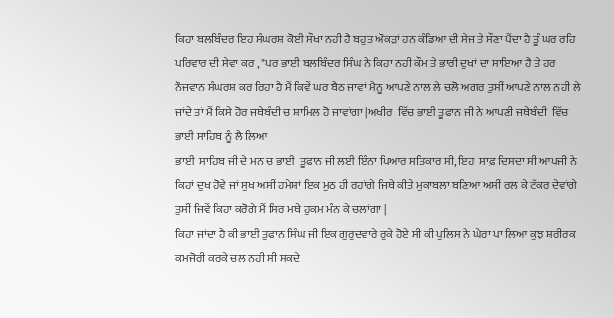ਕਿਹਾ ਬਲਬਿੰਦਰ ਇਹ ਸੰਘਰਸ਼ ਕੋਈ ਸੌਖਾ ਨਹੀ ਹੈ ਬਹੁਤ ਔਕੜਾਂ ਹਨ ਕੰਡਿਆ ਦੀ ਸੇਜ ਤੇ ਸੌਣਾ ਪੈਂਦਾ ਹੈ ਤੂੰ ਘਰ ਰਹਿ ਪਰਿਵਾਰ ਦੀ ਸੇਵਾ ਕਰ , "ਪਰ ਭਾਈ ਬਲਬਿੰਦਰ ਸਿੰਘ ਨੇ ਕਿਹਾ ਨਹੀ ਕੌਮ ਤੇ ਭਾਰੀ ਦੁਖਾਂ ਦਾ ਸਾਇਆ ਹੈ ਤੇ ਹਰ ਨੌਜਵਾਨ ਸੰਘਰਸ਼ ਕਰ ਰਿਹਾ ਹੈ ਮੈਂ ਕਿਵੇਂ ਘਰ ਬੈਠ ਜਾਵਾਂ ਮੈਨੂ ਆਪਣੇ ਨਾਲ ਲੇ ਚਲੋ ਅਗਰ ਤੁਸੀਂ ਆਪਣੇ ਨਾਲ ਨਹੀ ਲੇ ਜਾਂਦੇ ਤਾਂ ਮੈਂ ਕਿਸੇ ਹੋਰ ਜਥੇਬੰਦੀ ਚ ਸ਼ਾਮਿਲ ਹੋ ਜਾਵਾਂਗਾ |ਅਖੀਰ  ਵਿੱਚ ਭਾਈ ਤੂਫਾਨ ਜੀ ਨੇ ਆਪਣੀ ਜਥੇਬੰਦੀ  ਵਿੱਚ ਭਾਈ ਸਾਹਿਬ ਨੂੰ ਲੈ ਲਿਆ
ਭਾਈ  ਸਾਹਿਬ ਜੀ ਦੇ ਮਨ ਚ ਭਾਈ  ਤੂਫਾਨ ਜੀ ਲਈ ਇੰਨਾ ਪਿਆਰ ਸਤਿਕਾਰ ਸੀ, ਇਹ  ਸਾਫ਼ ਦਿਸਦਾ ਸੀ ਆਪਜੀ ਨੇ ਕਿਹਾਂ ਦੁਖ ਹੋਵੇ ਜਾਂ ਸੁਖ ਅਸੀਂ ਹਮੇਸ਼ਾਂ ਇਕ ਮੁਠ ਹੀ ਰਹਾਂਗੇ ਜਿਥੇ ਕੀਤੇ ਮੁਕਾਬਲਾ ਬਣਿਆ ਅਸੀਂ ਰਲ ਕੇ ਟੱਕਰ ਦੇਵਾਂਗੇ ਤੁਸੀਂ ਜਿਵੇਂ ਕਿਹਾ ਕਰੋਗੇ ਮੈਂ ਸਿਰ ਮਥੇ ਹੁਕਮ ਮੰਨ ਕੇ ਚਲਾਂਗਾ |
ਕਿਹਾ ਜਾਂਦਾ ਹੈ ਕੀ ਭਾਈ ਤੁਫਾਨ ਸਿੰਘ ਜੀ ਇਕ ਗੁਰੁਦਵਾਰੇ ਰੁਕੇ ਹੋਏ ਸੀ ਕੀ ਪੁਲਿਸ ਨੇ ਘੇਰਾ ਪਾ ਲਿਆ ਕੁਝ ਸ਼ਰੀਰਕ ਕਮਜੋਰੀ ਕਰਕੇ ਚਲ ਨਹੀ ਸੀ ਸਕਦੇ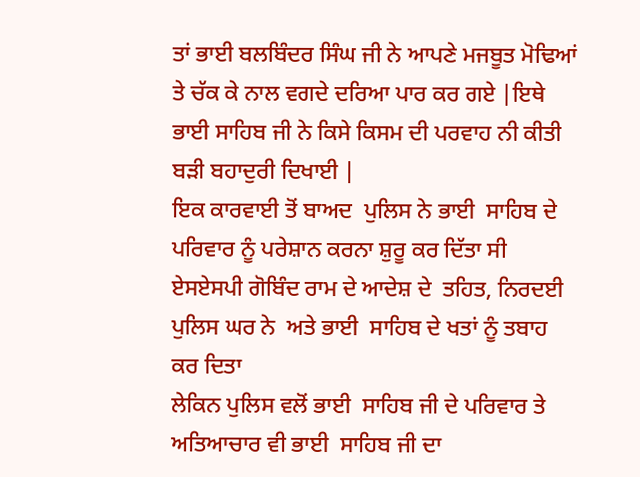ਤਾਂ ਭਾਈ ਬਲਬਿੰਦਰ ਸਿੰਘ ਜੀ ਨੇ ਆਪਣੇ ਮਜਬੂਤ ਮੋਢਿਆਂ ਤੇ ਚੱਕ ਕੇ ਨਾਲ ਵਗਦੇ ਦਰਿਆ ਪਾਰ ਕਰ ਗਏ |ਇਥੇ ਭਾਈ ਸਾਹਿਬ ਜੀ ਨੇ ਕਿਸੇ ਕਿਸਮ ਦੀ ਪਰਵਾਹ ਨੀ ਕੀਤੀ ਬੜੀ ਬਹਾਦੁਰੀ ਦਿਖਾਈ |
ਇਕ ਕਾਰਵਾਈ ਤੋਂ ਬਾਅਦ  ਪੁਲਿਸ ਨੇ ਭਾਈ  ਸਾਹਿਬ ਦੇ ਪਰਿਵਾਰ ਨੂੰ ਪਰੇਸ਼ਾਨ ਕਰਨਾ ਸ਼ੁਰੂ ਕਰ ਦਿੱਤਾ ਸੀ
ਏਸਏਸਪੀ ਗੋਬਿੰਦ ਰਾਮ ਦੇ ਆਦੇਸ਼ ਦੇ  ਤਹਿਤ, ਨਿਰਦਈ ਪੁਲਿਸ ਘਰ ਨੇ  ਅਤੇ ਭਾਈ  ਸਾਹਿਬ ਦੇ ਖਤਾਂ ਨੂੰ ਤਬਾਹ ਕਰ ਦਿਤਾ
ਲੇਕਿਨ ਪੁਲਿਸ ਵਲੋਂ ਭਾਈ  ਸਾਹਿਬ ਜੀ ਦੇ ਪਰਿਵਾਰ ਤੇ ਅਤਿਆਚਾਰ ਵੀ ਭਾਈ  ਸਾਹਿਬ ਜੀ ਦਾ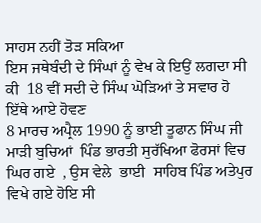ਸਾਹਸ ਨਹੀਂ ਤੋੜ ਸਕਿਆ
ਇਸ ਜਥੇਬੰਦੀ ਦੇ ਸਿੰਘਾਂ ਨੂੰ ਵੇਖ ਕੇ ਇਉਂ ਲਗਦਾ ਸੀ ਕੀ  18 ਵੀਂ ਸਦੀ ਦੇ ਸਿੰਘ ਘੋੜਿਆਂ ਤੇ ਸਵਾਰ ਹੋ ਇੱਥੇ ਆਏ ਹੋਵਣ
8 ਮਾਰਚ ਅਪ੍ਰੈਲ 1990 ਨੂੰ ਭਾਈ ਤੂਫਾਨ ਸਿੰਘ ਜੀ ਮਾੜੀ ਬੁਚਿਆਂ  ਪਿੰਡ ਭਾਰਤੀ ਸੁਰੱਖਿਆ ਫੋਰਸਾਂ ਵਿਚ ਘਿਰ ਗਏ  , ਉਸ ਵੇਲੇ  ਭਾਈ  ਸਾਹਿਬ ਪਿੰਡ ਅਤੇਪੁਰ ਵਿਖੇ ਗਏ ਹੋਇ ਸੀ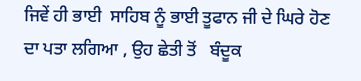ਜਿਵੇਂ ਹੀ ਭਾਈ  ਸਾਹਿਬ ਨੂੰ ਭਾਈ ਤੂਫਾਨ ਜੀ ਦੇ ਘਿਰੇ ਹੋਣ ਦਾ ਪਤਾ ਲਗਿਆ , ਉਹ ਛੇਤੀ ਤੋਂ   ਬੰਦੂਕ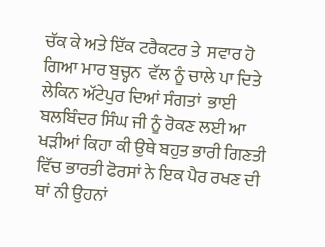ਚੱਕ ਕੇ ਅਤੇ ਇੱਕ ਟਰੈਕਟਰ ਤੇ  ਸਵਾਰ ਹੋ ਗਿਆ ਮਾਰ ਬੁਚ੍ਹਨ  ਵੱਲ ਨੂੰ ਚਾਲੇ ਪਾ ਦਿਤੇ
ਲੇਕਿਨ ਅੱਟੇਪੁਰ ਦਿਆਂ ਸੰਗਤਾਂ  ਭਾਈ ਬਲਬਿੰਦਰ ਸਿੰਘ ਜੀ ਨੂੰ ਰੋਕਣ ਲਈ ਆ ਖੜੀਆਂ ਕਿਹਾ ਕੀ ਉਥੇ ਬਹੁਤ ਭਾਰੀ ਗਿਣਤੀ ਵਿੱਚ ਭਾਰਤੀ ਫੋਰਸਾਂ ਨੇ ਇਕ ਪੈਰ ਰਖਣ ਦੀ ਥਾਂ ਨੀ ਉਹਨਾਂ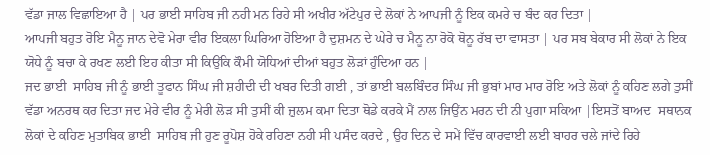ਵੱਡਾ ਜਾਲ ਵਿਛਾਇਆ ਹੈ | ਪਰ ਭਾਈ ਸਾਹਿਬ ਜੀ ਨਹੀ ਮਨ ਰਿਹੇ ਸੀ ਅਖੀਰ ਅੱਟੇਪੁਰ ਦੇ ਲੋਕਾਂ ਨੇ ਆਪਜੀ ਨੂੰ ਇਕ ਕਮਰੇ ਚ ਬੰਦ ਕਰ ਦਿਤਾ |
ਆਪਜੀ ਬਹੁਤ ਰੋਇ ਮੈਨੂ ਜਾਨ ਦੇਵੋ ਮੇਰਾ ਵੀਰ ਇਕਲਾ ਘਿਰਿਆ ਹੋਇਆ ਹੈ ਦੁਸ਼ਮਨ ਦੇ ਘੇਰੇ ਚ ਮੈਨੂ ਨਾ ਰੋਕੋ ਥੋਨੂ ਰੱਬ ਦਾ ਵਾਸਤਾ | ਪਰ ਸਬ ਬੇਕਾਰ ਸੀ ਲੋਕਾਂ ਨੇ ਇਕ ਯੋਧੇ ਨੂੰ ਬਚਾ ਕੇ ਰਖਣ ਲਈ ਇਹ ਕੀਤਾ ਸੀ ਕਿਉਂਕਿ ਕੌਮੀ ਯੋਧਿਆਂ ਦੀਆਂ ਬਹੁਤ ਲੋੜਾਂ ਹੁੰਦਿਆ ਹਨ |
ਜਦ ਭਾਈ  ਸਾਹਿਬ ਜੀ ਨੂੰ ਭਾਈ ਤੂਫਾਨ ਸਿੰਘ ਜੀ ਸ਼ਹੀਦੀ ਦੀ ਖਬਰ ਦਿਤੀ ਗਈ , ਤਾਂ ਭਾਈ ਬਲਬਿੰਦਰ ਸਿੰਘ ਜੀ ਭੁਬਾਂ ਮਾਰ ਮਾਰ ਰੋਇ ਅਤੇ ਲੋਕਾਂ ਨੂੰ ਕਹਿਣ ਲਗੇ ਤੁਸੀਂ ਵੱਡਾ ਅਨਰਥ ਕਰ ਦਿਤਾ ਜਦ ਮੇਰੇ ਵੀਰ ਨੂੰ ਮੇਰੀ ਲੋੜ ਸੀ ਤੁਸੀਂ ਕੀ ਜ਼ੁਲਮ ਕਮਾ ਦਿਤਾ ਥੋਡੇ ਕਰਕੇ ਮੈਂ ਨਾਲ ਜਿਉਂਨ ਮਰਨ ਦੀ ਨੀ ਪੁਗਾ ਸਕਿਆ |ਇਸਤੋਂ ਬਾਅਦ  ਸਥਾਨਕ ਲੋਕਾਂ ਦੇ ਕਹਿਣ ਮੁਤਾਬਿਕ ਭਾਈ  ਸਾਹਿਬ ਜੀ ਹੁਣ ਰੂਪੋਸ਼ ਹੋਕੇ ਰਹਿਣਾ ਨਹੀ ਸੀ ਪਸੰਦ ਕਰਦੇ , ਉਹ ਦਿਨ ਦੇ ਸਮੇਂ ਵਿੱਚ ਕਾਰਵਾਈ ਲਈ ਬਾਹਰ ਚਲੇ ਜਾਂਦੇ ਰਿਹੇ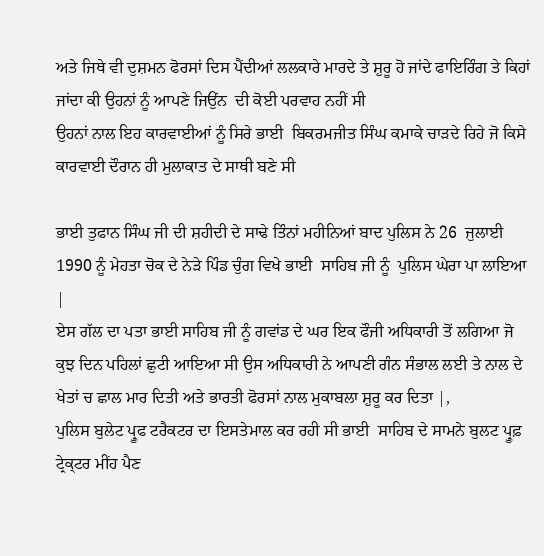ਅਤੇ ਜਿਥੇ ਵੀ ਦੁਸ਼ਮਨ ਫੋਰਸਾਂ ਦਿਸ ਪੈਂਦੀਆਂ ਲਲਕਾਰੇ ਮਾਰਦੇ ਤੇ ਸ਼ੁਰੂ ਹੋ ਜਾਂਦੇ ਫਾਇਰਿੰਗ ਤੇ ਕਿਹਾਂ ਜਾਂਦਾ ਕੀ ਉਹਨਾਂ ਨੂੰ ਆਪਣੇ ਜਿਉਂਨ  ਦੀ ਕੋਈ ਪਰਵਾਹ ਨਹੀਂ ਸੀ
ਉਹਨਾਂ ਨਾਲ ਇਹ ਕਾਰਵਾਈਆਂ ਨੂੰ ਸਿਰੇ ਭਾਈ  ਬਿਕਰਮਜੀਤ ਸਿੰਘ ਕਮਾਕੇ ਚਾੜਦੇ ਰਿਹੇ ਜੋ ਕਿਸੇ ਕਾਰਵਾਈ ਦੌਰਾਨ ਹੀ ਮੁਲਾਕਾਤ ਦੇ ਸਾਥੀ ਬਣੇ ਸੀ

ਭਾਈ ਤੁਫਾਨ ਸਿੰਘ ਜੀ ਦੀ ਸ਼ਹੀਦੀ ਦੇ ਸਾਢੇ ਤਿੰਨਾਂ ਮਹੀਨਿਆਂ ਬਾਦ ਪੁਲਿਸ ਨੇ 26  ਜੁਲਾਈ 1990 ਨੂੰ ਮੇਹਤਾ ਚੋਕ ਦੇ ਨੇੜੇ ਪਿੰਡ ਚੁੰਗ ਵਿਖੇ ਭਾਈ  ਸਾਹਿਬ ਜੀ ਨੂੰ  ਪੁਲਿਸ ਘੇਰਾ ਪਾ ਲਾਇਆ |
ਏਸ ਗੱਲ ਦਾ ਪਤਾ ਭਾਈ ਸਾਹਿਬ ਜੀ ਨੂੰ ਗਵਾਂਡ ਦੇ ਘਰ ਇਕ ਫੌਜੀ ਅਧਿਕਾਰੀ ਤੋਂ ਲਗਿਆ ਜੋ ਕੁਝ ਦਿਨ ਪਹਿਲਾਂ ਛੁਟੀ ਆਇਆ ਸੀ ਉਸ ਅਧਿਕਾਰੀ ਨੇ ਆਪਣੀ ਗੰਨ ਸੰਭਾਲ ਲਈ ਤੇ ਨਾਲ ਦੇ ਖੇਤਾਂ ਚ ਛਾਲ ਮਾਰ ਦਿਤੀ ਅਤੇ ਭਾਰਤੀ ਫੋਰਸਾਂ ਨਾਲ ਮੁਕਾਬਲਾ ਸ਼ੁਰੂ ਕਰ ਦਿਤਾ |,
ਪੁਲਿਸ ਬੁਲੇਟ ਪ੍ਰੂਫ ਟਰੈਕਟਰ ਦਾ ਇਸਤੇਮਾਲ ਕਰ ਰਹੀ ਸੀ ਭਾਈ  ਸਾਹਿਬ ਦੇ ਸਾਮਨੇ ਬੁਲਟ ਪ੍ਰੂਫ਼ ਟ੍ਰੇਕ੍ਟਰ ਮੀਂਹ ਪੈਣ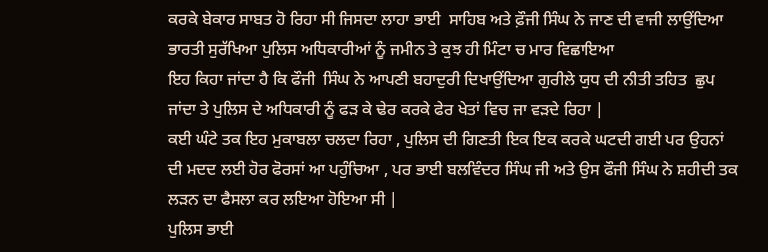ਕਰਕੇ ਬੇਕਾਰ ਸਾਬਤ ਹੋ ਰਿਹਾ ਸੀ ਜਿਸਦਾ ਲਾਹਾ ਭਾਈ  ਸਾਹਿਬ ਅਤੇ ਫ਼ੌਜੀ ਸਿੰਘ ਨੇ ਜਾਣ ਦੀ ਵਾਜੀ ਲਾਉਂਦਿਆ ਭਾਰਤੀ ਸੁਰੱਖਿਆ ਪੁਲਿਸ ਅਧਿਕਾਰੀਆਂ ਨੂੰ ਜਮੀਨ ਤੇ ਕੁਝ ਹੀ ਮਿੰਟਾ ਚ ਮਾਰ ਵਿਛਾਇਆ
ਇਹ ਕਿਹਾ ਜਾਂਦਾ ਹੈ ਕਿ ਫੌਜੀ  ਸਿੰਘ ਨੇ ਆਪਣੀ ਬਹਾਦੁਰੀ ਦਿਖਾਉਂਦਿਆ ਗੁਰੀਲੇ ਯੁਧ ਦੀ ਨੀਤੀ ਤਹਿਤ  ਛੁਪ ਜਾਂਦਾ ਤੇ ਪੁਲਿਸ ਦੇ ਅਧਿਕਾਰੀ ਨੂੰ ਫੜ ਕੇ ਢੇਰ ਕਰਕੇ ਫੇਰ ਖੇਤਾਂ ਵਿਚ ਜਾ ਵੜਦੇ ਰਿਹਾ |
ਕਈ ਘੰਟੇ ਤਕ ਇਹ ਮੁਕਾਬਲਾ ਚਲਦਾ ਰਿਹਾ , ਪੁਲਿਸ ਦੀ ਗਿਣਤੀ ਇਕ ਇਕ ਕਰਕੇ ਘਟਦੀ ਗਈ ਪਰ ਉਹਨਾਂ ਦੀ ਮਦਦ ਲਈ ਹੋਰ ਫੋਰਸਾਂ ਆ ਪਹੁੰਚਿਆ , ਪਰ ਭਾਈ ਬਲਵਿੰਦਰ ਸਿੰਘ ਜੀ ਅਤੇ ਉਸ ਫੌਜੀ ਸਿੰਘ ਨੇ ਸ਼ਹੀਦੀ ਤਕ ਲੜਨ ਦਾ ਫੈਸਲਾ ਕਰ ਲਇਆ ਹੋਇਆ ਸੀ |
ਪੁਲਿਸ ਭਾਈ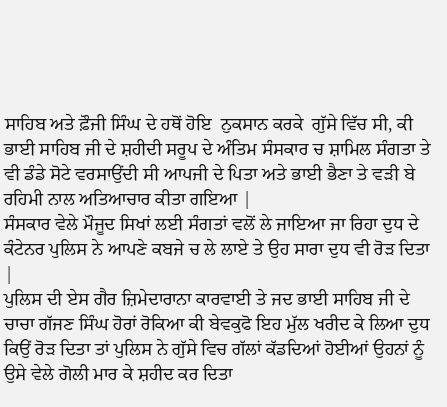ਸਾਹਿਬ ਅਤੇ ਫ਼ੌਜੀ ਸਿੰਘ ਦੇ ਹਥੋਂ ਹੋਇ  ਨੁਕਸਾਨ ਕਰਕੇ  ਗੁੱਸੇ ਵਿੱਚ ਸੀ, ਕੀ  ਭਾਈ ਸਾਹਿਬ ਜੀ ਦੇ ਸ਼ਹੀਦੀ ਸਰੂਪ ਦੇ ਅੰਤਿਮ ਸੰਸਕਾਰ ਚ ਸ਼ਾਮਿਲ ਸੰਗਤਾ ਤੇ ਵੀ ਡੰਡੇ ਸੋਟੇ ਵਰਸਾਉਂਦੀ ਸੀ ਆਪਜੀ ਦੇ ਪਿਤਾ ਅਤੇ ਭਾਈ ਭੈਣਾ ਤੇ ਵੜੀ ਬੇ ਰਹਿਮੀ ਨਾਲ ਅਤਿਆਚਾਰ ਕੀਤਾ ਗਇਆ |
ਸੰਸਕਾਰ ਵੇਲੇ ਮੌਜੂਦ ਸਿਖਾਂ ਲਈ ਸੰਗਤਾਂ ਵਲੋਂ ਲੇ ਜਾਇਆ ਜਾ ਰਿਹਾ ਦੁਧ ਦੇ ਕੰਟੇਨਰ ਪੁਲਿਸ ਨੇ ਆਪਣੇ ਕਬਜੇ ਚ ਲੇ ਲਾਏ ਤੇ ਉਹ ਸਾਰਾ ਦੁਧ ਵੀ ਰੋੜ ਦਿਤਾ |
ਪੁਲਿਸ ਦੀ ਏਸ ਗੈਰ ਜ਼ਿਮੇਦਾਰਾਨਾ ਕਾਰਵਾਈ ਤੇ ਜਦ ਭਾਈ ਸਾਹਿਬ ਜੀ ਦੇ ਚਾਚਾ ਗੱਜਣ ਸਿੰਘ ਹੋਰਾਂ ਰੋਕਿਆ ਕੀ ਬੇਵਕੁਫੋ ਇਹ ਮੁੱਲ ਖਰੀਦ ਕੇ ਲਿਆ ਦੁਧ ਕਿਉਂ ਰੋੜ ਦਿਤਾ ਤਾਂ ਪੁਲਿਸ ਨੇ ਗੁੱਸੇ ਵਿਚ ਗੱਲਾਂ ਕੱਡਦਿਆਂ ਹੋਈਆਂ ਉਹਨਾਂ ਨੂੰ ਉਸੇ ਵੇਲੇ ਗੋਲੀ ਮਾਰ ਕੇ ਸ਼ਹੀਦ ਕਰ ਦਿਤਾ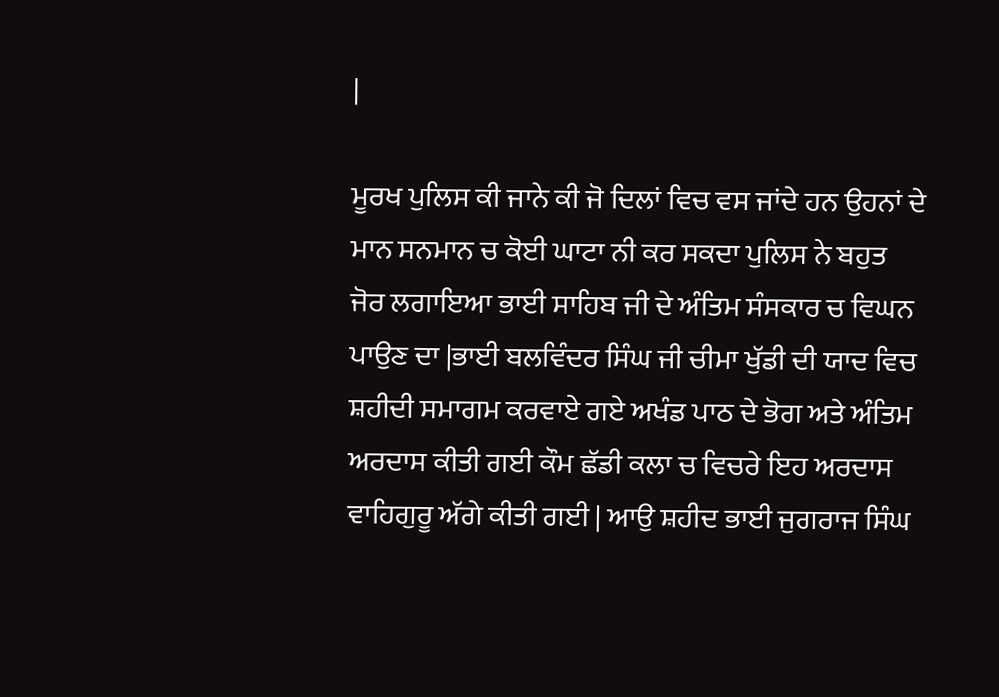|

ਮੂਰਖ ਪੁਲਿਸ ਕੀ ਜਾਨੇ ਕੀ ਜੋ ਦਿਲਾਂ ਵਿਚ ਵਸ ਜਾਂਦੇ ਹਨ ਉਹਨਾਂ ਦੇ ਮਾਨ ਸਨਮਾਨ ਚ ਕੋਈ ਘਾਟਾ ਨੀ ਕਰ ਸਕਦਾ ਪੁਲਿਸ ਨੇ ਬਹੁਤ ਜੋਰ ਲਗਾਇਆ ਭਾਈ ਸਾਹਿਬ ਜੀ ਦੇ ਅੰਤਿਮ ਸੰਸਕਾਰ ਚ ਵਿਘਨ ਪਾਉਣ ਦਾ |ਭਾਈ ਬਲਵਿੰਦਰ ਸਿੰਘ ਜੀ ਚੀਮਾ ਖੁੱਡੀ ਦੀ ਯਾਦ ਵਿਚ ਸ਼ਹੀਦੀ ਸਮਾਗਮ ਕਰਵਾਏ ਗਏ ਅਖੰਡ ਪਾਠ ਦੇ ਭੋਗ ਅਤੇ ਅੰਤਿਮ ਅਰਦਾਸ ਕੀਤੀ ਗਈ ਕੌਮ ਛੱਡੀ ਕਲਾ ਚ ਵਿਚਰੇ ਇਹ ਅਰਦਾਸ ਵਾਹਿਗੁਰੂ ਅੱਗੇ ਕੀਤੀ ਗਈ | ਆਉ ਸ਼ਹੀਦ ਭਾਈ ਜੁਗਰਾਜ ਸਿੰਘ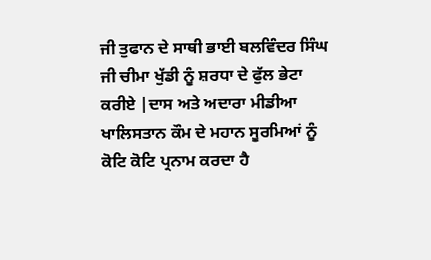ਜੀ ਤੁਫਾਨ ਦੇ ਸਾਥੀ ਭਾਈ ਬਲਵਿੰਦਰ ਸਿੰਘ ਜੀ ਚੀਮਾ ਖੁੱਡੀ ਨੂੰ ਸ਼ਰਧਾ ਦੇ ਫੁੱਲ ਭੇਟਾ ਕਰੀਏ |ਦਾਸ ਅਤੇ ਅਦਾਰਾ ਮੀਡੀਆ ਖਾਲਿਸਤਾਨ ਕੌਮ ਦੇ ਮਹਾਨ ਸੂਰਮਿਆਂ ਨੂੰ ਕੋਟਿ ਕੋਟਿ ਪ੍ਰਨਾਮ ਕਰਦਾ ਹੈ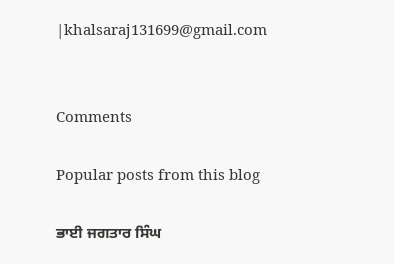|khalsaraj131699@gmail.com


Comments

Popular posts from this blog

ਭਾਈ ਜਗਤਾਰ ਸਿੰਘ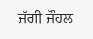ਜੱਗੀ ਜੌਹਲ